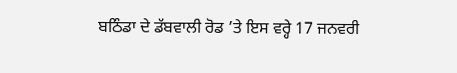ਬਠਿੰਡਾ ਦੇ ਡੱਬਵਾਲੀ ਰੋਡ ’ਤੇ ਇਸ ਵਰ੍ਹੇ 17 ਜਨਵਰੀ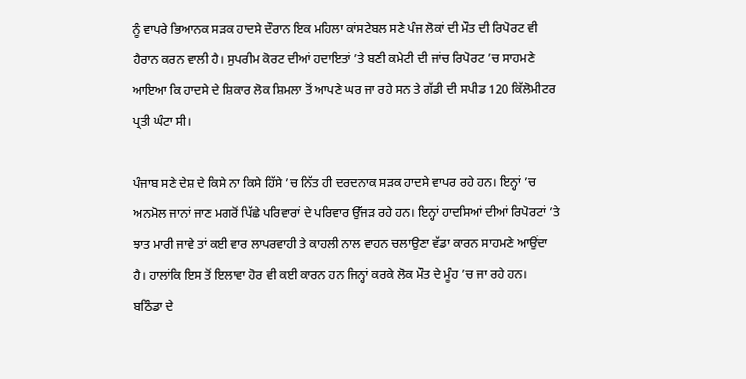ਨੂੰ ਵਾਪਰੇ ਭਿਆਨਕ ਸੜਕ ਹਾਦਸੇ ਦੌਰਾਨ ਇਕ ਮਹਿਲਾ ਕਾਂਸਟੇਬਲ ਸਣੇ ਪੰਜ ਲੋਕਾਂ ਦੀ ਮੌਤ ਦੀ ਰਿਪੋਰਟ ਵੀ ਹੈਰਾਨ ਕਰਨ ਵਾਲੀ ਹੈ। ਸੁਪਰੀਮ ਕੋਰਟ ਦੀਆਂ ਹਦਾਇਤਾਂ ’ਤੇ ਬਣੀ ਕਮੇਟੀ ਦੀ ਜਾਂਚ ਰਿਪੋਰਟ ’ਚ ਸਾਹਮਣੇ ਆਇਆ ਕਿ ਹਾਦਸੇ ਦੇ ਸ਼ਿਕਾਰ ਲੋਕ ਸ਼ਿਮਲਾ ਤੋਂ ਆਪਣੇ ਘਰ ਜਾ ਰਹੇ ਸਨ ਤੇ ਗੱਡੀ ਦੀ ਸਪੀਡ 120 ਕਿੱਲੋਮੀਟਰ ਪ੍ਰਤੀ ਘੰਟਾ ਸੀ।

ਪੰਜਾਬ ਸਣੇ ਦੇਸ਼ ਦੇ ਕਿਸੇ ਨਾ ਕਿਸੇ ਹਿੱਸੇ ’ਚ ਨਿੱਤ ਹੀ ਦਰਦਨਾਕ ਸੜਕ ਹਾਦਸੇ ਵਾਪਰ ਰਹੇ ਹਨ। ਇਨ੍ਹਾਂ ’ਚ ਅਨਮੋਲ ਜਾਨਾਂ ਜਾਣ ਮਗਰੋਂ ਪਿੱਛੇ ਪਰਿਵਾਰਾਂ ਦੇ ਪਰਿਵਾਰ ਉੱਜੜ ਰਹੇ ਹਨ। ਇਨ੍ਹਾਂ ਹਾਦਸਿਆਂ ਦੀਆਂ ਰਿਪੋਰਟਾਂ ’ਤੇ ਝਾਤ ਮਾਰੀ ਜਾਵੇ ਤਾਂ ਕਈ ਵਾਰ ਲਾਪਰਵਾਹੀ ਤੇ ਕਾਹਲੀ ਨਾਲ ਵਾਹਨ ਚਲਾਉਣਾ ਵੱਡਾ ਕਾਰਨ ਸਾਹਮਣੇ ਆਉਂਦਾ ਹੈ। ਹਾਲਾਂਕਿ ਇਸ ਤੋਂ ਇਲਾਵਾ ਹੋਰ ਵੀ ਕਈ ਕਾਰਨ ਹਨ ਜਿਨ੍ਹਾਂ ਕਰਕੇ ਲੋਕ ਮੌਤ ਦੇ ਮੂੰਹ ’ਚ ਜਾ ਰਹੇ ਹਨ।
ਬਠਿੰਡਾ ਦੇ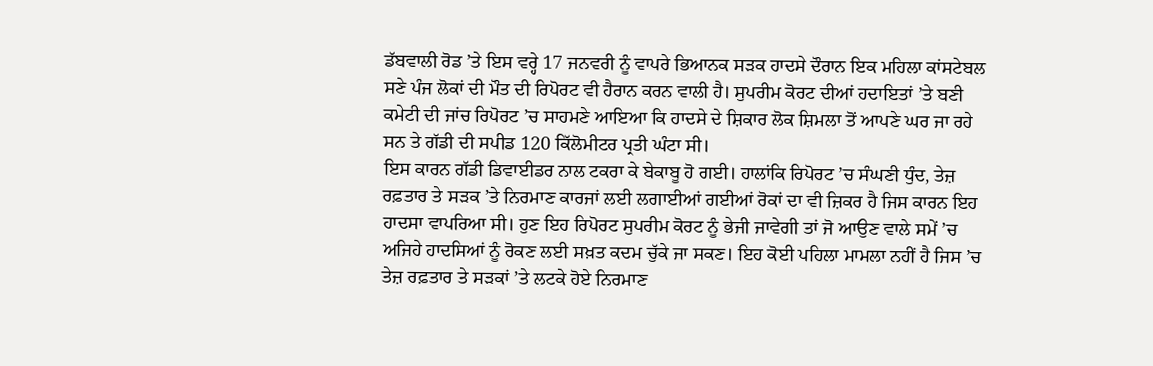ਡੱਬਵਾਲੀ ਰੋਡ ’ਤੇ ਇਸ ਵਰ੍ਹੇ 17 ਜਨਵਰੀ ਨੂੰ ਵਾਪਰੇ ਭਿਆਨਕ ਸੜਕ ਹਾਦਸੇ ਦੌਰਾਨ ਇਕ ਮਹਿਲਾ ਕਾਂਸਟੇਬਲ ਸਣੇ ਪੰਜ ਲੋਕਾਂ ਦੀ ਮੌਤ ਦੀ ਰਿਪੋਰਟ ਵੀ ਹੈਰਾਨ ਕਰਨ ਵਾਲੀ ਹੈ। ਸੁਪਰੀਮ ਕੋਰਟ ਦੀਆਂ ਹਦਾਇਤਾਂ ’ਤੇ ਬਣੀ ਕਮੇਟੀ ਦੀ ਜਾਂਚ ਰਿਪੋਰਟ ’ਚ ਸਾਹਮਣੇ ਆਇਆ ਕਿ ਹਾਦਸੇ ਦੇ ਸ਼ਿਕਾਰ ਲੋਕ ਸ਼ਿਮਲਾ ਤੋਂ ਆਪਣੇ ਘਰ ਜਾ ਰਹੇ ਸਨ ਤੇ ਗੱਡੀ ਦੀ ਸਪੀਡ 120 ਕਿੱਲੋਮੀਟਰ ਪ੍ਰਤੀ ਘੰਟਾ ਸੀ।
ਇਸ ਕਾਰਨ ਗੱਡੀ ਡਿਵਾਈਡਰ ਨਾਲ ਟਕਰਾ ਕੇ ਬੇਕਾਬੂ ਹੋ ਗਈ। ਹਾਲਾਂਕਿ ਰਿਪੋਰਟ ’ਚ ਸੰਘਣੀ ਧੁੰਦ, ਤੇਜ਼ ਰਫ਼ਤਾਰ ਤੇ ਸੜਕ ’ਤੇ ਨਿਰਮਾਣ ਕਾਰਜਾਂ ਲਈ ਲਗਾਈਆਂ ਗਈਆਂ ਰੋਕਾਂ ਦਾ ਵੀ ਜ਼ਿਕਰ ਹੈ ਜਿਸ ਕਾਰਨ ਇਹ ਹਾਦਸਾ ਵਾਪਰਿਆ ਸੀ। ਹੁਣ ਇਹ ਰਿਪੋਰਟ ਸੁਪਰੀਮ ਕੋਰਟ ਨੂੰ ਭੇਜੀ ਜਾਵੇਗੀ ਤਾਂ ਜੋ ਆਉਣ ਵਾਲੇ ਸਮੇਂ ’ਚ ਅਜਿਹੇ ਹਾਦਸਿਆਂ ਨੂੰ ਰੋਕਣ ਲਈ ਸਖ਼ਤ ਕਦਮ ਚੁੱਕੇ ਜਾ ਸਕਣ। ਇਹ ਕੋਈ ਪਹਿਲਾ ਮਾਮਲਾ ਨਹੀਂ ਹੈ ਜਿਸ ’ਚ ਤੇਜ਼ ਰਫ਼ਤਾਰ ਤੇ ਸੜਕਾਂ ’ਤੇ ਲਟਕੇ ਹੋਏ ਨਿਰਮਾਣ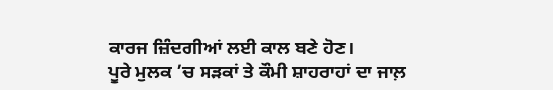ਕਾਰਜ ਜ਼ਿੰਦਗੀਆਂ ਲਈ ਕਾਲ ਬਣੇ ਹੋਣ।
ਪੂਰੇ ਮੁਲਕ ’ਚ ਸੜਕਾਂ ਤੇ ਕੌਮੀ ਸ਼ਾਹਰਾਹਾਂ ਦਾ ਜਾਲ਼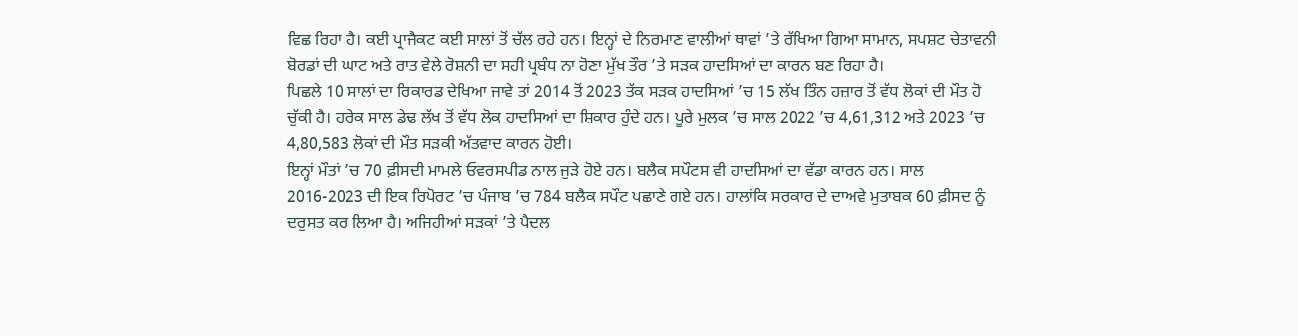ਵਿਛ ਰਿਹਾ ਹੈ। ਕਈ ਪ੍ਰਾਜੈਕਟ ਕਈ ਸਾਲਾਂ ਤੋਂ ਚੱਲ ਰਹੇ ਹਨ। ਇਨ੍ਹਾਂ ਦੇ ਨਿਰਮਾਣ ਵਾਲੀਆਂ ਥਾਵਾਂ ’ਤੇ ਰੱਖਿਆ ਗਿਆ ਸਾਮਾਨ, ਸਪਸ਼ਟ ਚੇਤਾਵਨੀ ਬੋਰਡਾਂ ਦੀ ਘਾਟ ਅਤੇ ਰਾਤ ਵੇਲੇ ਰੋਸ਼ਨੀ ਦਾ ਸਹੀ ਪ੍ਰਬੰਧ ਨਾ ਹੋਣਾ ਮੁੱਖ ਤੌਰ ’ਤੇ ਸੜਕ ਹਾਦਸਿਆਂ ਦਾ ਕਾਰਨ ਬਣ ਰਿਹਾ ਹੈ।
ਪਿਛਲੇ 10 ਸਾਲਾਂ ਦਾ ਰਿਕਾਰਡ ਦੇਖਿਆ ਜਾਵੇ ਤਾਂ 2014 ਤੋਂ 2023 ਤੱਕ ਸੜਕ ਹਾਦਸਿਆਂ ’ਚ 15 ਲੱਖ ਤਿੰਨ ਹਜ਼ਾਰ ਤੋਂ ਵੱਧ ਲੋਕਾਂ ਦੀ ਮੌਤ ਹੋ ਚੁੱਕੀ ਹੈ। ਹਰੇਕ ਸਾਲ ਡੇਢ ਲੱਖ ਤੋਂ ਵੱਧ ਲੋਕ ਹਾਦਸਿਆਂ ਦਾ ਸ਼ਿਕਾਰ ਹੁੰਦੇ ਹਨ। ਪੂਰੇ ਮੁਲਕ ’ਚ ਸਾਲ 2022 ’ਚ 4,61,312 ਅਤੇ 2023 ’ਚ 4,80,583 ਲੋਕਾਂ ਦੀ ਮੌਤ ਸੜਕੀ ਅੱਤਵਾਦ ਕਾਰਨ ਹੋਈ।
ਇਨ੍ਹਾਂ ਮੌਤਾਂ ’ਚ 70 ਫ਼ੀਸਦੀ ਮਾਮਲੇ ਓਵਰਸਪੀਡ ਨਾਲ ਜੁੜੇ ਹੋਏ ਹਨ। ਬਲੈਕ ਸਪੌਟਸ ਵੀ ਹਾਦਸਿਆਂ ਦਾ ਵੱਡਾ ਕਾਰਨ ਹਨ। ਸਾਲ 2016-2023 ਦੀ ਇਕ ਰਿਪੋਰਟ ’ਚ ਪੰਜਾਬ ’ਚ 784 ਬਲੈਕ ਸਪੌਟ ਪਛਾਣੇ ਗਏ ਹਨ। ਹਾਲਾਂਕਿ ਸਰਕਾਰ ਦੇ ਦਾਅਵੇ ਮੁਤਾਬਕ 60 ਫ਼ੀਸਦ ਨੂੰ ਦਰੁਸਤ ਕਰ ਲਿਆ ਹੈ। ਅਜਿਹੀਆਂ ਸੜਕਾਂ ’ਤੇ ਪੈਦਲ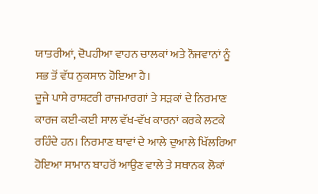ਯਾਤਰੀਆਂ, ਦੋਪਹੀਆ ਵਾਹਨ ਚਾਲਕਾਂ ਅਤੇ ਨੌਜਵਾਨਾਂ ਨੂੰ ਸਭ ਤੋਂ ਵੱਧ ਨੁਕਸਾਨ ਹੋਇਆ ਹੈ।
ਦੂਜੇ ਪਾਸੇ ਰਾਸ਼ਟਰੀ ਰਾਜਮਾਰਗਾਂ ਤੇ ਸੜਕਾਂ ਦੇ ਨਿਰਮਾਣ ਕਾਰਜ ਕਈ-ਕਈ ਸਾਲ ਵੱਖ-ਵੱਖ ਕਾਰਨਾਂ ਕਰਕੇ ਲਟਕੇ ਰਹਿੰਦੇ ਹਨ। ਨਿਰਮਾਣ ਥਾਵਾਂ ਦੇ ਆਲੇ ਦੁਆਲੇ ਖਿੱਲਰਿਆ ਹੋਇਆ ਸਾਮਾਨ ਬਾਹਰੋਂ ਆਉਣ ਵਾਲੇ ਤੇ ਸਥਾਨਕ ਲੋਕਾਂ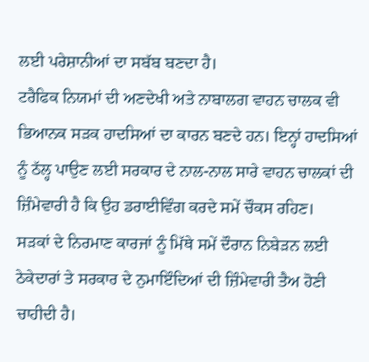ਲਈ ਪਰੇਸ਼ਾਨੀਆਂ ਦਾ ਸਬੱਬ ਬਣਦਾ ਹੈ।
ਟਰੈਫਿਕ ਨਿਯਮਾਂ ਦੀ ਅਣਦੇਖੀ ਅਤੇ ਨਾਬਾਲਗ ਵਾਹਨ ਚਾਲਕ ਵੀ ਭਿਆਨਕ ਸੜਕ ਹਾਦਸਿਆਂ ਦਾ ਕਾਰਨ ਬਣਦੇ ਹਨ। ਇਨ੍ਹਾਂ ਹਾਦਸਿਆਂ ਨੂੰ ਠੱਲ੍ਹ ਪਾਉਣ ਲਈ ਸਰਕਾਰ ਦੇ ਨਾਲ-ਨਾਲ ਸਾਰੇ ਵਾਹਨ ਚਾਲਕਾਂ ਦੀ ਜ਼ਿੰਮੇਵਾਰੀ ਹੈ ਕਿ ਉਹ ਡਰਾਈਵਿੰਗ ਕਰਦੇ ਸਮੇਂ ਚੌਕਸ ਰਹਿਣ।
ਸੜਕਾਂ ਦੇ ਨਿਰਮਾਣ ਕਾਰਜਾਂ ਨੂੰ ਮਿੱਥੇ ਸਮੇਂ ਦੌਰਾਨ ਨਿਬੇੜਨ ਲਈ ਠੇਕੇਦਾਰਾਂ ਤੇ ਸਰਕਾਰ ਦੇ ਨੁਮਾਇੰਦਿਆਂ ਦੀ ਜ਼ਿੰਮੇਵਾਰੀ ਤੈਅ ਹੋਣੀ ਚਾਹੀਦੀ ਹੈ।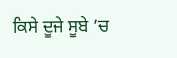ਕਿਸੇ ਦੂਜੇ ਸੂਬੇ ’ਚ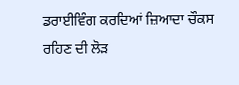ਡਰਾਈਵਿੰਗ ਕਰਦਿਆਂ ਜ਼ਿਆਦਾ ਚੌਕਸ ਰਹਿਣ ਦੀ ਲੋੜ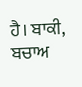ਹੈ। ਬਾਕੀ, ਬਚਾਅ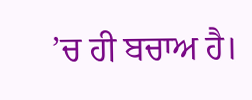’ਚ ਹੀ ਬਚਾਅ ਹੈ।